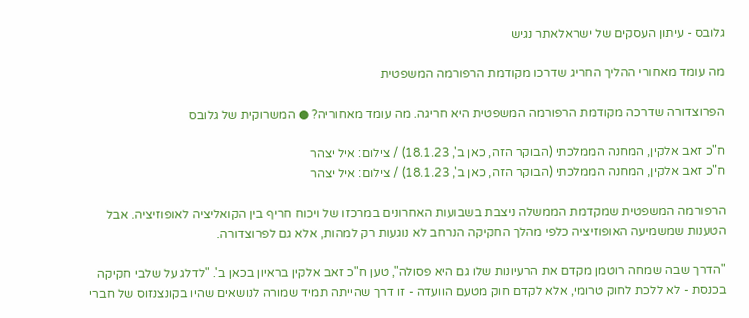גלובס - עיתון העסקים של ישראלאתר נגיש

מה עומד מאחורי ההליך החריג שדרכו מקודמת הרפורמה המשפטית

הפרוצדורה שדרכה מקודמת הרפורמה המשפטית היא חריגה. מה עומד מאחוריה? ● המשרוקית של גלובס

ח"כ זאב אלקין, המחנה הממלכתי (הבוקר הזה, כאן ב', 18.1.23) / צילום: איל יצהר
ח"כ זאב אלקין, המחנה הממלכתי (הבוקר הזה, כאן ב', 18.1.23) / צילום: איל יצהר

הרפורמה המשפטית שמקדמת הממשלה ניצבת בשבועות האחרונים במרכזו של ויכוח חריף בין הקואליציה לאופוזיציה. אבל הטענות שמשמיעה האופוזיציה כלפי מהלך החקיקה הנרחב לא נוגעות רק למהות, אלא גם לפרוצדורה.

"הדרך שבה שמחה רוטמן מקדם את הרעיונות שלו גם היא פסולה", טען ח"כ זאב אלקין בראיון בכאן ב'. "לדלג על שלבי חקיקה בכנסת - לא ללכת לחוק טרומי, אלא לקדם חוק מטעם הוועדה - זו דרך שהייתה תמיד שמורה לנושאים שהיו בקונצנזוס של חברי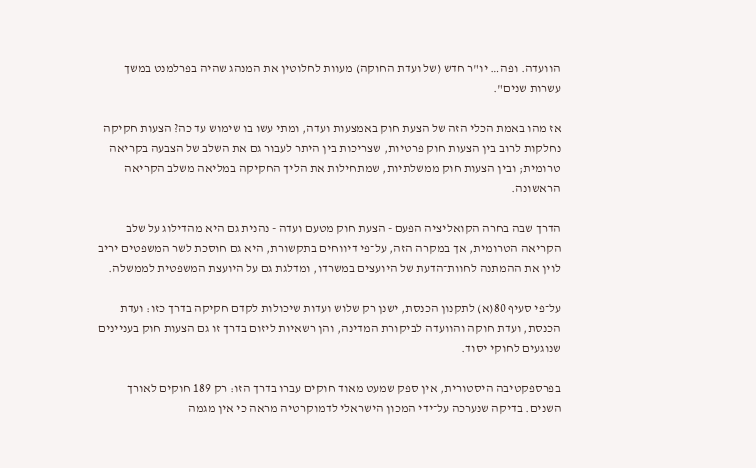הוועדה. ופה… יו"ר חדש (של ועדת החוקה) מעוות לחלוטין את המנהג שהיה בפרלמנט במשך עשרות שנים".

אז מהו באמת הכלי הזה של הצעת חוק באמצעות ועדה, ומתי עשו בו שימוש עד כה? הצעות חקיקה נחלקות לרוב בין הצעות חוק פרטיות, שצריכות בין היתר לעבור גם את השלב של הצבעה בקריאה טרומית; ובין הצעות חוק ממשלתיות, שמתחילות את הליך החקיקה במליאה משלב הקריאה הראשונה.

הדרך שבה בחרה הקואליציה הפעם - הצעת חוק מטעם ועדה - נהנית גם היא מהדילוג על שלב הקריאה הטרומית, אך במקרה הזה, על־פי דיווחים בתקשורת, היא גם חוסכת לשר המשפטים יריב לוין את ההמתנה לחוות־הדעת של היועצים במשרדו, ומדלגת גם על היועצת המשפטית לממשלה.

על־פי סעיף 80(א) לתקנון הכנסת, ישנן רק שלוש ועדות שיכולות לקדם חקיקה בדרך כזו: ועדת הכנסת, ועדת חוקה והוועדה לביקורת המדינה, והן רשאיות ליזום בדרך זו גם הצעות חוק בעניינים שנוגעים לחוקי יסוד.

בפרספקטיבה היסטורית, אין ספק שמעט מאוד חוקים עברו בדרך הזו: רק 189 חוקים לאורך השנים. בדיקה שנערכה על־ידי המכון הישראלי לדמוקרטיה מראה כי אין מגמה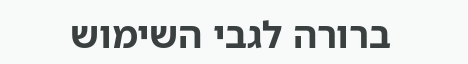ברורה לגבי השימוש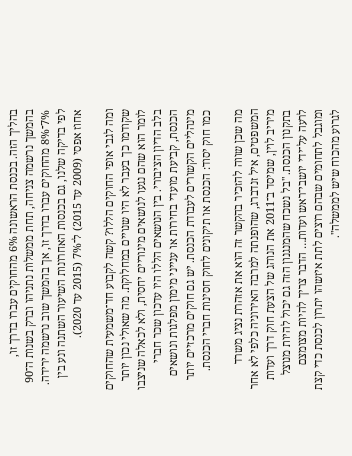בהליך הזה. בכנסת הראשונה 6% מהחוקים עברו בדרך זו, בהמשך נרשמה צניחה, תחת ממשלות נתניהו וברק בשנות ה־90 7%־8% מהחוקים עברו בדרך זו, אך בהמשך שוב נרשמה ירידה. לפי בדיקה שלנו, גם בכנסות האחרונות השיעור השתנה ונע בין אחוז אפסי (2009 עד 2015) ל־7% (2015 עד 2020).

ומה לגבי אופי החוקים הללו? קשה לקבוע חד־משמעית שהחוקים שקודמו כך בעבר לא היו שנויים במחלוקת. מה שאולי נכון יותר לומר הוא שהם נגעו לנושאים מינוריים יחסית, ולא לכאלה שניצבו בלב הדיון הציבורי. בין הנושאים הללו היו עדכון שכר חברי הכנסת, קביעת מועדי בחירות או ענייני מימון מפלגות ונושאים מינהליים הקשורים לעבודת הכנסת. יש גם חוקים מרכזיים יותר כמו חוק יסוד: הכנסת או תיקונים לחוק חסינות חברי הכנסת.

מה שכן שווה להזכיר בהקשר זה הוא את אזהרת נציג משרד המשפטים, איל זנדברג, שהופנתה למרבה האירוניה כלפי לא אחר מיריב לוין, שמיסד ב־2011 את הנוהג של הצעת חוק דרך ועדות בתקנון הכנסת. "בל נשכח שהמנגנון הזה גם יכול להיות מנוצל לרעה על־ידי יושבי־ראש ועדות… הדבר צריך להיות מצומצם ומוגבל לתחומים שבהם רוצים לתת איזשהו יתרון לכנסת כדי קצת לגרוע מהכוח שיש לממשלה".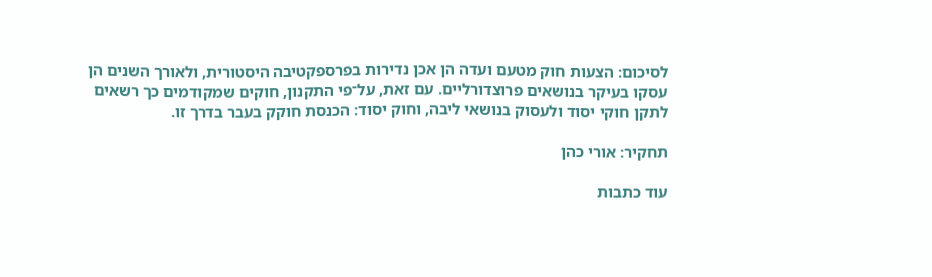לסיכום: הצעות חוק מטעם ועדה הן אכן נדירות בפרספקטיבה היסטורית, ולאורך השנים הן עסקו בעיקר בנושאים פרוצדורליים. עם זאת, על־פי התקנון, חוקים שמקודמים כך רשאים לתקן חוקי יסוד ולעסוק בנושאי ליבה, וחוק יסוד: הכנסת חוקק בעבר בדרך זו.

תחקיר: אורי כהן

עוד כתבות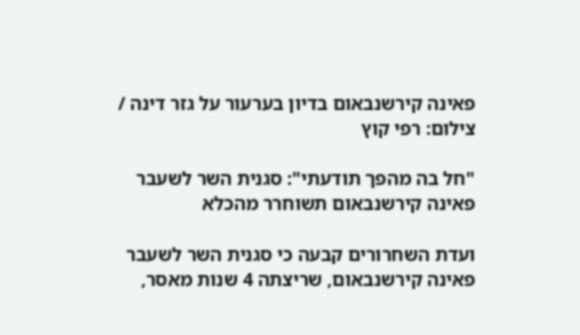פאינה קירשנבאום בדיון בערעור על גזר דינה / צילום: רפי קוץ

"חל בה מהפך תודעתי": סגנית השר לשעבר פאינה קירשנבאום תשוחרר מהכלא

ועדת השחרורים קבעה כי סגנית השר לשעבר פאינה קירשנבאום, שריצתה 4 שנות מאסר,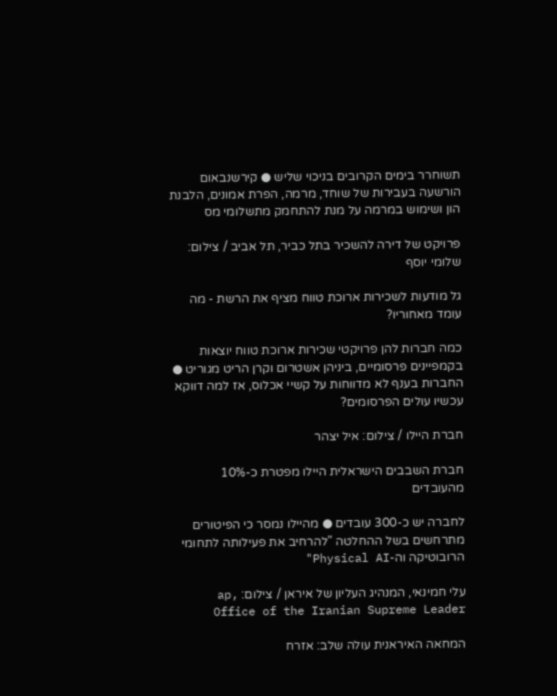תשוחרר בימים הקרובים בניכוי שליש ● קירשנבאום הורשעה בעבירות של שוחד, מרמה, הפרת אמונים, הלבנת הון ושימוש במרמה על מנת להתחמק מתשלומי מס

פרויקט של דירה להשכיר בתל כביר, תל אביב / צילום: שלומי יוסף

גל מודעות לשכירות ארוכת טווח מציף את הרשת - מה עומד מאחוריו?

כמה חברות להן פרויקטי שכירות ארוכת טווח יוצאות בקמפיינים פרסומיים, ביניהן אשטרום וקרן הריט מגוריט ● החברות בענף לא מדווחות על קשיי אכלוס, אז למה דווקא עכשיו עולים הפרסומים?

חברת היילו / צילום: איל יצהר

חברת השבבים הישראלית היילו מפטרת כ-10% מהעובדים

לחברה יש כ-300 עובדים ● מהיילו נמסר כי הפיטורים מתרחשים בשל ההחלטה "להרחיב את פעילותה לתחומי הרובוטיקה וה-Physical AI"

עלי חמינאי, המנהיג העליון של איראן / צילום: ap, Office of the Iranian Supreme Leader

המחאה האיראנית עולה שלב: אזרח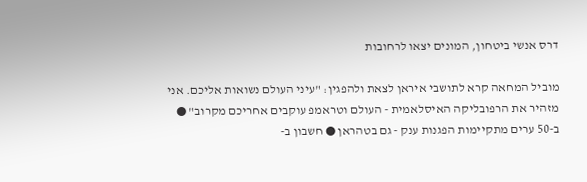דרס אנשי ביטחון, המונים יצאו לרחובות

מוביל המחאה קרא לתושבי איראן לצאת ולהפגין: "עיני העולם נשואות אליכם. אני מזהיר את הרפובליקה האיסלאמית - העולם וטראמפ עוקבים אחריכם מקרוב" ● ב-50 ערים מתקיימות הפגנות ענק - גם בטהראן ● חשבון ב-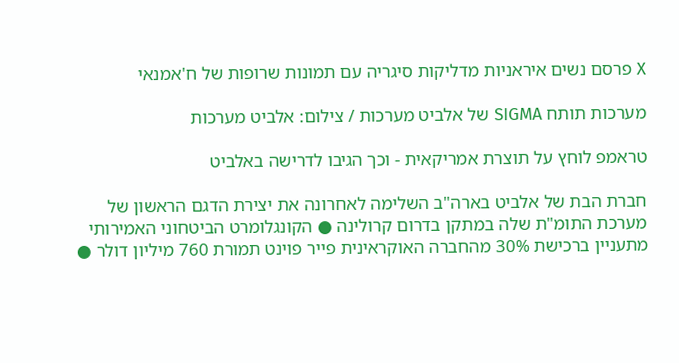X פרסם נשים איראניות מדליקות סיגריה עם תמונות שרופות של ח'אמנאי

מערכות תותח SIGMA של אלביט מערכות / צילום: אלביט מערכות

טראמפ לוחץ על תוצרת אמריקאית - וכך הגיבו לדרישה באלביט

חברת הבת של אלביט בארה"ב השלימה לאחרונה את יצירת הדגם הראשון של מערכת התומ"ת שלה במתקן בדרום קרולינה ● הקונגלומרט הביטחוני האמירותי מתעניין ברכישת 30% מהחברה האוקראינית פייר פוינט תמורת 760 מיליון דולר ●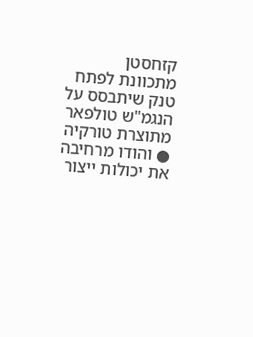קזחסטן מתכוונת לפתח טנק שיתבסס על הנגמ"ש טולפאר מתוצרת טורקיה ● והודו מרחיבה את יכולות ייצור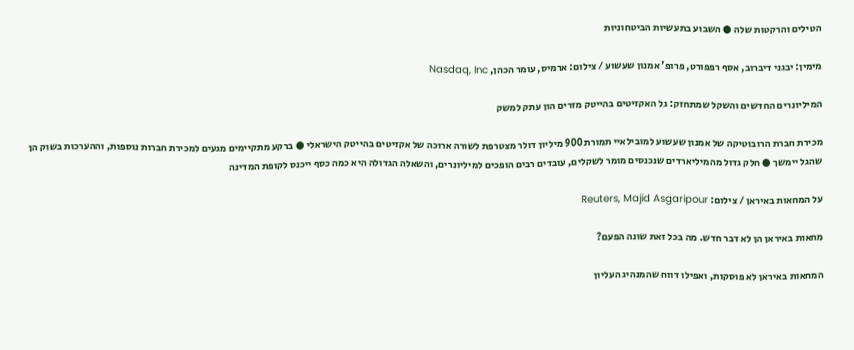הטילים והרקטות שלה ● השבוע בתעשיות הביטחוניות

מימין: יבגני דיברוב, אסף רפפורט, פרופ' אמנון שעשוע / צילום: ארמיס, עומר הכהן, Nasdaq, Inc

המיליונרים החדשים והשקל שמתחזק: גל האקזיטים בהייטק מזרים הון עתק למשק

מכירת חברת הרובוטיקה של אמנון שעשוע למובילאיי תמורת 900 מיליון דולר מצטרפת לשורה ארוכה של אקזיטים בהייטק הישראלי ● ברקע מתקיימים מגעים למכירת חברות נוספות, וההערכות בשוק הן שהגל יימשך ● חלק גדול מהמיליארדים שנכנסים מומר לשקלים, עובדים רבים הופכים למיליונרים, והשאלה הגדולה היא כמה כסף ייכנס לקופת המדינה

על המחאות באיראן / צילום: Reuters, Majid Asgaripour

מחאות באיראן הן לא דבר חדש. מה בכל זאת שונה הפעם?

המחאות באיראן לא פוסקות, ואפילו דווח שהמנהיג העליון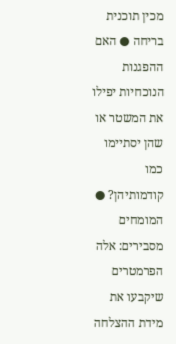מכין תוכנית בריחה ● האם ההפגנות הנוכחיות יפילו את המשטר או שהן יסתיימו כמו קודמותיהן? ● המומחים מסבירים: אלה הפרמטרים שיקבעו את מידת ההצלחה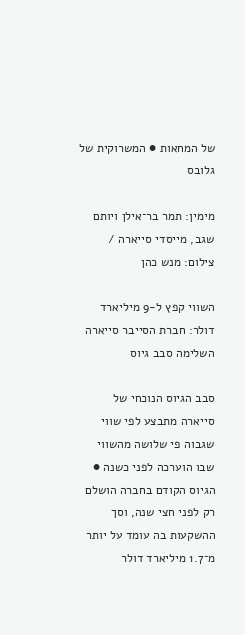של המחאות ● המשרוקית של גלובס

מימין: תמר בר־אילן ויותם שגב, מייסדי סייארה / צילום: מנש כהן

השווי קפץ ל-9 מיליארד דולר: חברת הסייבר סייארה השלימה סבב גיוס

סבב הגיוס הנוכחי של סייארה מתבצע לפי שווי שגבוה פי שלושה מהשווי שבו הוערכה לפני כשנה ● הגיוס הקודם בחברה הושלם רק לפני חצי שנה, וסך ההשקעות בה עומד על יותר מ־1.7 מיליארד דולר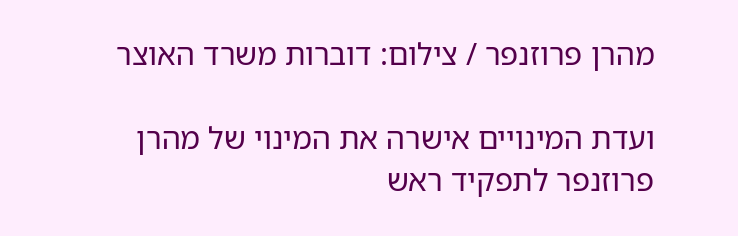מהרן פרוזנפר / צילום: דוברות משרד האוצר

ועדת המינויים אישרה את המינוי של מהרן פרוזנפר לתפקיד ראש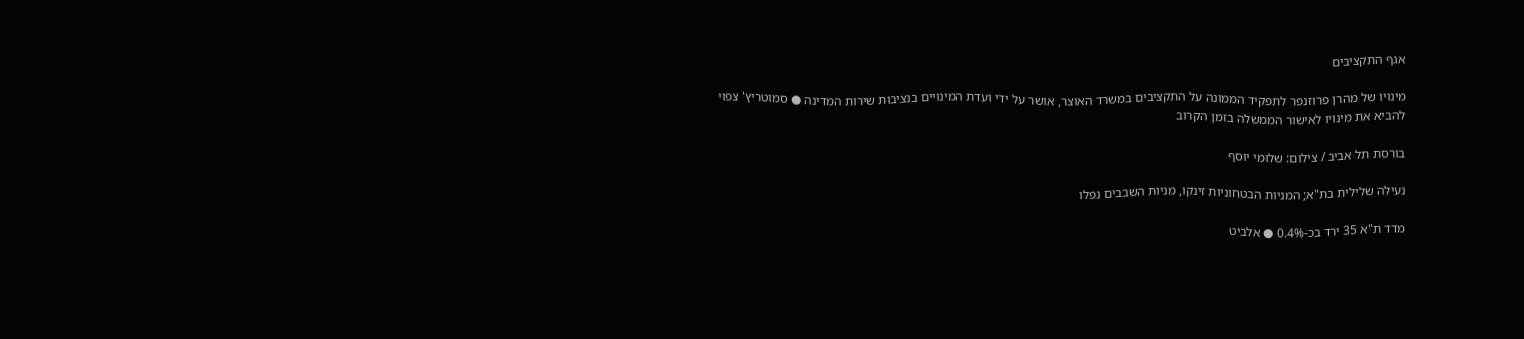אגף התקציבים

מינויו של מהרן פרוזנפר לתפקיד הממונה על התקציבים במשרד האוצר, אושר על ידי ועדת המינויים בנציבות שירות המדינה ● סמוטריץ' צפוי להביא את מינויו לאישור הממשלה בזמן הקרוב

בורסת תל אביב / צילום: שלומי יוסף

נעילה שלילית בת"א; המניות הבטחוניות זינקו, מניות השבבים נפלו

מדד ת"א 35 ירד בכ-0.4% ● אלביט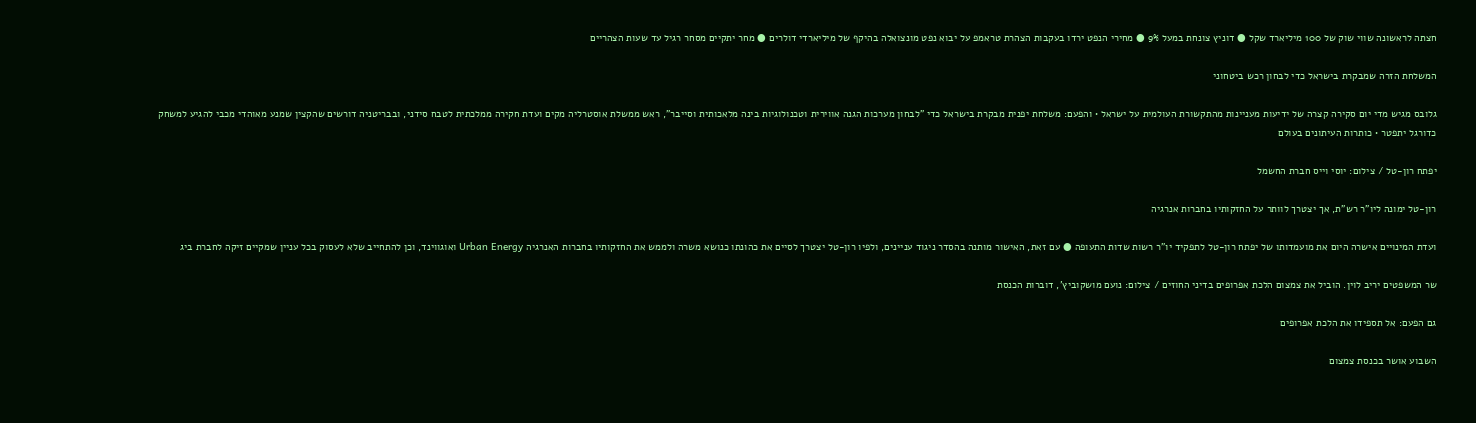חצתה לראשונה שווי שוק של 100 מיליארד שקל ● דוניץ צונחת במעל 9% ● מחירי הנפט ירדו בעקבות הצהרת טראמפ על יבוא נפט מונצואלה בהיקף של מיליארדי דולרים ● מחר יתקיים מסחר רגיל עד שעות הצהריים

המשלחת הזרה שמבקרת בישראל כדי לבחון רכש ביטחוני

גלובס מגיש מדי יום סקירה קצרה של ידיעות מעניינות מהתקשורת העולמית על ישראל • והפעם: משלחת יפנית מבקרת בישראל כדי "לבחון מערכות הגנה אווירית וטכנולוגיות בינה מלאכותית וסייבר", ראש ממשלת אוסטרליה מקים ועדת חקירה ממלכתית לטבח סידני, ובבריטניה דורשים שהקצין שמנע מאוהדי מכבי להגיע למשחק כדורגל יתפטר • כותרות העיתונים בעולם

יפתח רון-טל / צילום: יוסי וייס חברת החשמל

רון-טל ימונה ליו"ר רש"ת, אך יצטרך לוותר על החזקותיו בחברות אנרגיה

ועדת המינויים אישרה היום את מועמדותו של יפתח רון-טל לתפקיד יו"ר רשות שדות התעופה ● עם זאת, האישור מותנה בהסדר ניגוד עניינים, ולפיו רון-טל יצטרך לסיים את כהונתו כנושא משרה ולממש את החזקותיו בחברות האנרגיה Urban Energy ואוגווינד, וכן להתחייב שלא לעסוק בכל עניין שמקיים זיקה לחברת ביג

שר המשפטים יריב לוין. הוביל את צמצום הלכת אפרופים בדיני החוזים / צילום: נועם מושקוביץ', דוברות הכנסת

גם הפעם: אל תספידו את הלכת אפרופים

השבוע אושר בכנסת צמצום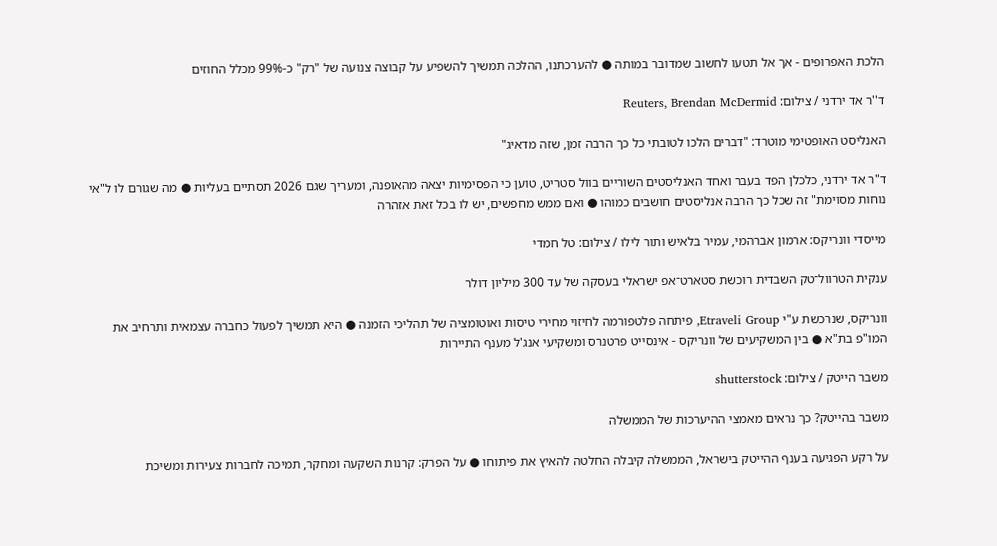הלכת האפרופים - אך אל תטעו לחשוב שמדובר במותה ● להערכתנו, ההלכה תמשיך להשפיע על קבוצה צנועה של "רק" כ-99% מכלל החוזים

ד''ר אד ירדני / צילום: Reuters, Brendan McDermid

האנליסט האופטימי מוטרד: "דברים הלכו לטובתי כל כך הרבה זמן, שזה מדאיג"

ד"ר אד ירדני, כלכלן הפד בעבר ואחד האנליסטים השוריים בוול סטריט, טוען כי הפסימיות יצאה מהאופנה, ומעריך שגם 2026 תסתיים בעליות ● מה שגורם לו ל"אי נוחות מסוימת" זה שכל כך הרבה אנליסטים חושבים כמוהו ● ואם ממש מחפשים, יש לו בכל זאת אזהרה

מייסדי וונריקס: ארמון אברהמי, עמיר בלאיש ותור לילו / צילום: טל חמדי

ענקית הטרוול־טק השבדית רוכשת סטארט־אפ ישראלי בעסקה של עד 300 מיליון דולר

וונריקס, שנרכשת ע"י Etraveli Group, פיתחה פלטפורמה לחיזוי מחירי טיסות ואוטומציה של תהליכי הזמנה ● היא תמשיך לפעול כחברה עצמאית ותרחיב את המו"פ בת"א ● בין המשקיעים של וונריקס - אינסייט פרטנרס ומשקיעי אנג'ל מענף התיירות

משבר הייטק / צילום: shutterstock

משבר בהייטק? כך נראים מאמצי ההיערכות של הממשלה

על רקע הפגיעה בענף ההייטק בישראל, הממשלה קיבלה החלטה להאיץ את פיתוחו ● על הפרק: קרנות השקעה ומחקר, תמיכה לחברות צעירות ומשיכת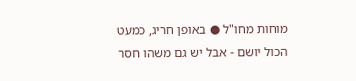מוחות מחו"ל ● באופן חריג, כמעט הכול יושם - אבל יש גם משהו חסר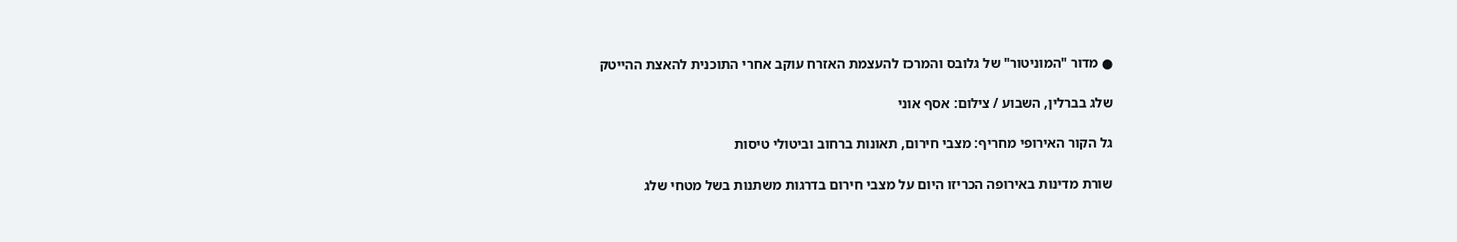● מדור "המוניטור" של גלובס והמרכז להעצמת האזרח עוקב אחרי התוכנית להאצת ההייטק

שלג בברלין, השבוע / צילום: אסף אוני

גל הקור האירופי מחריף: מצבי חירום, תאונות ברחוב וביטולי טיסות

שורת מדינות באירופה הכריזו היום על מצבי חירום בדרגות משתנות בשל מטחי שלג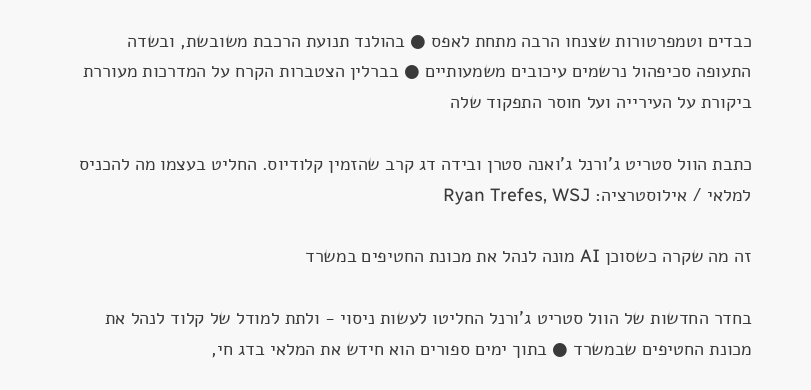כבדים וטמפרטורות שצנחו הרבה מתחת לאפס ● בהולנד תנועת הרכבת משובשת, ובשדה התעופה סכיפהול נרשמים עיכובים משמעותיים ● בברלין הצטברות הקרח על המדרכות מעוררת ביקורת על העירייה ועל חוסר התפקוד שלה

כתבת הוול סטריט ג'ורנל ג'ואנה סטרן ובידה דג קרב שהזמין קלודיוס. החליט בעצמו מה להכניס למלאי / אילוסטרציה: Ryan Trefes, WSJ

זה מה שקרה כשסוכן AI מונה לנהל את מכונת החטיפים במשרד

בחדר החדשות של הוול סטריט ג'ורנל החליטו לעשות ניסוי - ולתת למודל של קלוד לנהל את מכונת החטיפים שבמשרד ● בתוך ימים ספורים הוא חידש את המלאי בדג חי,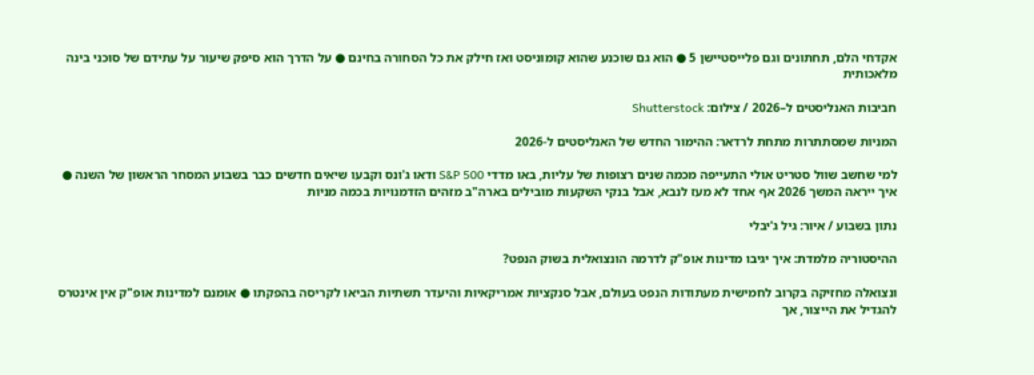אקדחי הלם, תחתונים וגם פלייסטיישן 5 ● הוא גם שוכנע שהוא קומוניסט ואז חילק את כל הסחורה בחינם ● על הדרך הוא סיפק שיעור על עתידם של סוכני בינה מלאכותית

חביבות האנליסטים ל–2026 / צילום: Shutterstock

המניות שמסתתרות מתחת לרדאר: ההימור החדש של האנליסטים ל-2026

למי שחשב שוול סטריט אולי התעייפה מכמה שנים רצופות של עליות, באו מדדי S&P 500 ודאו ג'ונס וקבעו שיאים חדשים כבר בשבוע המסחר הראשון של השנה ● איך ייראה המשך 2026 אף אחד לא מעז לנבא, אבל בנקי השקעות מובילים בארה"ב מזהים הזדמנויות בכמה מניות

נתון בשבוע / איור: גיל ג'יבלי

ההיסטוריה מלמדת: איך יגיבו מדינות אופ"ק לדרמה הונצואלית בשוק הנפט?

ונצואלה מחזיקה בקרוב לחמישית מעתודות הנפט בעולם, אבל סנקציות אמריקאיות והיעדר תשתיות הביאו לקריסה בהפקתו ● אומנם למדינות אופ"ק אין אינטרס להגדיל את הייצור, אך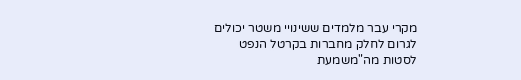מקרי עבר מלמדים ששינויי משטר יכולים לגרום לחלק מחברות בקרטל הנפט לסטות מה"משמעת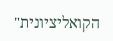הקואליציונית"